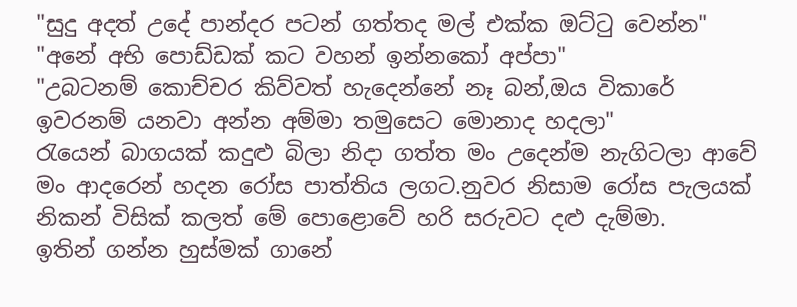"සුදු අදත් උදේ පාන්දර පටන් ගත්තද මල් එක්ක ඔට්ටු වෙන්න"
"අනේ අභි පොඩ්ඩක් කට වහන් ඉන්නකෝ අප්පා"
"උබටනම් කොච්චර කිව්වත් හැදෙන්නේ නෑ බන්,ඔය විකාරේ ඉවරනම් යනවා අන්න අම්මා තමුසෙට මොනාද හදලා"
රැයෙන් බාගයක් කදුළු බිලා නිදා ගත්ත මං උදෙන්ම නැගිටලා ආවේ මං ආදරෙන් හදන රෝස පාත්තිය ලගට.නුවර නිසාම රෝස පැලයක් නිකන් විසික් කලත් මේ පොළොවේ හරි සරුවට දළු දැම්මා.
ඉතින් ගන්න හුස්මක් ගානේ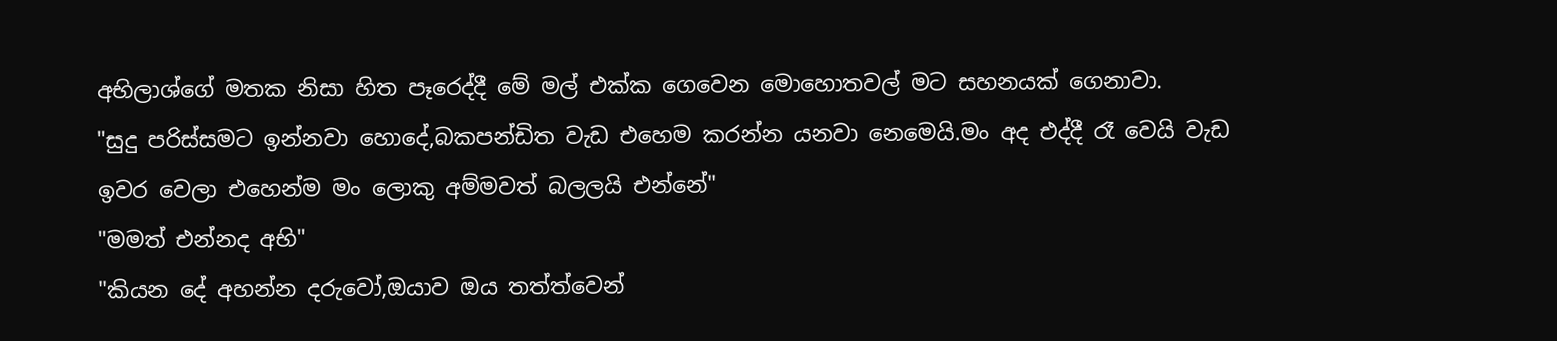අභිලාශ්ගේ මතක නිසා හිත පෑරෙද්දී මේ මල් එක්ක ගෙවෙන මොහොතවල් මට සහනයක් ගෙනාවා.
"සුදු පරිස්සමට ඉන්නවා හොදේ,බකපන්ඩිත වැඩ එහෙම කරන්න යනවා නෙමෙයි.මං අද එද්දී රෑ වෙයි වැඩ ඉවර වෙලා එහෙන්ම මං ලොකු අම්මවත් බලලයි එන්නේ"
"මමත් එන්නද අභි"
"කියන දේ අහන්න දරුවෝ,ඔයාව ඔය තත්ත්වෙන්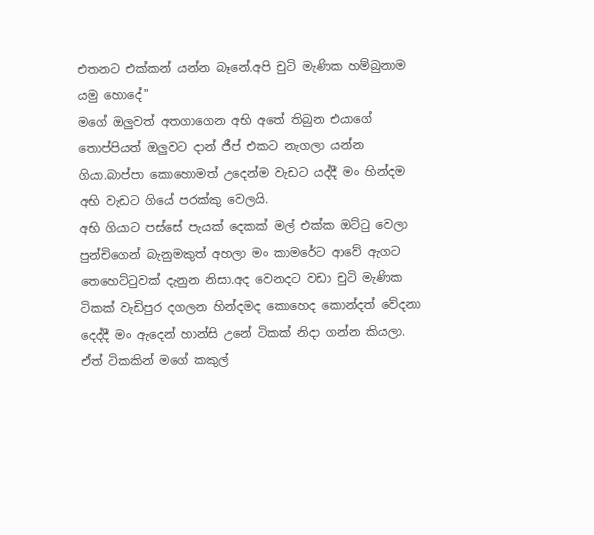එතනට එක්කන් යන්න බෑනේ.අපි චුටි මැණික හම්බුනාම යමු හොදේ"
මගේ ඔලුවත් අතගාගෙන අභි අතේ තිබුන එයාගේ තොප්පියත් ඔලුවට දාන් ජීප් එකට නැගලා යන්න ගියා.බාප්පා කොහොමත් උදෙන්ම වැඩට යද්දී මං හින්දම අභි වැඩට ගියේ පරක්කු වෙලයි.
අභි ගියාට පස්සේ පැයක් දෙකක් මල් එක්ක ඔට්ටු වෙලා පුන්චිගෙන් බැනුමකුත් අහලා මං කාමරේට ආවේ ඇගට තෙහෙට්ටුවක් දැනුන නිසා.අද වෙනදට වඩා චුටි මැණික ටිකක් වැඩිපුර දගලන හින්දමද කොහෙද කොන්දත් වේදනා දෙද්දී මං ඇදෙන් හාන්සි උනේ ටිකක් නිදා ගන්න කියලා.
ඒත් ටිකකින් මගේ කකුල්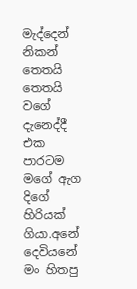මැද්දෙන් නිකන් තෙතයි තෙතයි වගේ දැනෙද්දී එක පාරටම මගේ ඇග දිගේ හිරියක් ගියා.අනේ දෙවියනේ මං හිතපු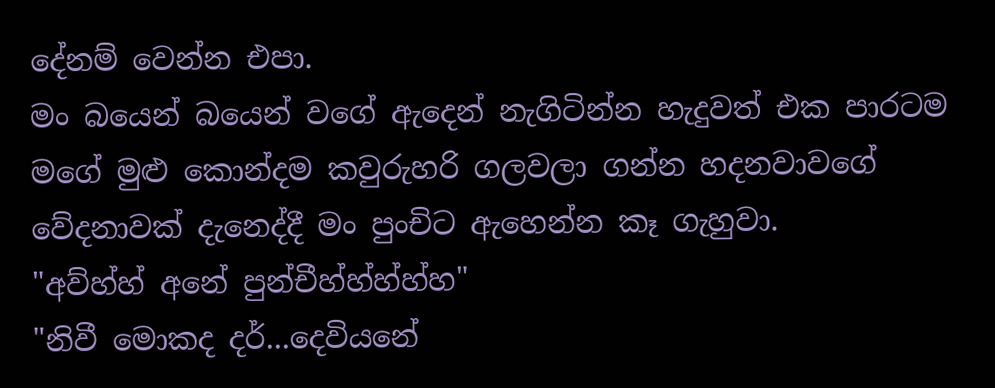දේනම් වෙන්න එපා.
මං බයෙන් බයෙන් වගේ ඇදෙන් නැගිටින්න හැදුවත් එක පාරටම මගේ මුළු කොන්දම කවුරුහරි ගලවලා ගන්න හදනවාවගේ වේදනාවක් දැනෙද්දී මං පුංචිට ඇහෙන්න කෑ ගැහුවා.
"අව්හ්හ් අනේ පුන්චීහ්හ්හ්හ්හ"
"නිවී මොකද දර්...දෙවියනේ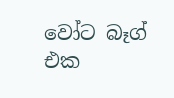වෝට බෑග් එක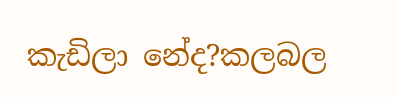කැඩිලා නේද?කලබල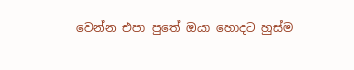වෙන්න එපා පුතේ ඔයා හොදට හුස්ම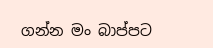ගන්න මං බාප්පට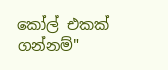කෝල් එකක් ගන්නම්"